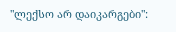"ლექსო არ დაიკარგები":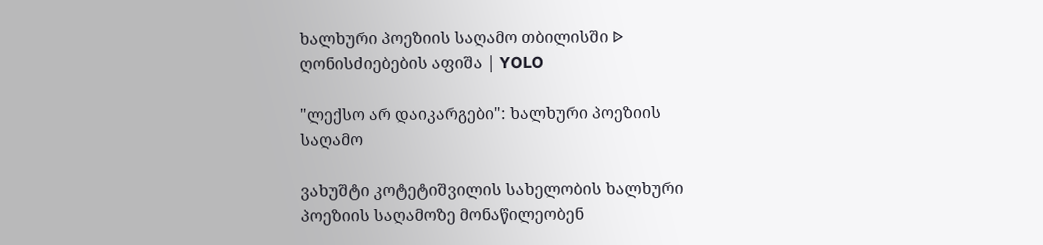ხალხური პოეზიის საღამო თბილისში ᐉ ღონისძიებების აფიშა | YOLO

"ლექსო არ დაიკარგები": ხალხური პოეზიის საღამო

ვახუშტი კოტეტიშვილის სახელობის ხალხური პოეზიის საღამოზე მონაწილეობენ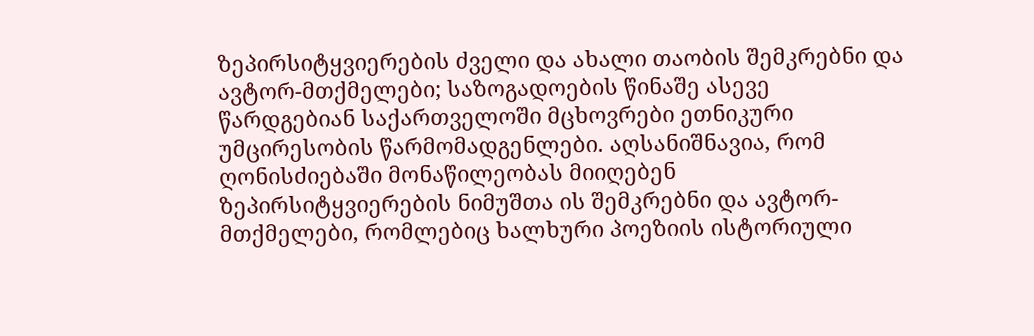ზეპირსიტყვიერების ძველი და ახალი თაობის შემკრებნი და ავტორ-მთქმელები; საზოგადოების წინაშე ასევე წარდგებიან საქართველოში მცხოვრები ეთნიკური უმცირესობის წარმომადგენლები. აღსანიშნავია, რომ ღონისძიებაში მონაწილეობას მიიღებენ ზეპირსიტყვიერების ნიმუშთა ის შემკრებნი და ავტორ-მთქმელები, რომლებიც ხალხური პოეზიის ისტორიული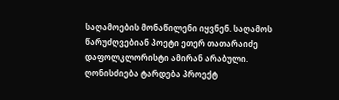საღამოების მონაწილენი იყვნენ. საღამოს წარუძღვებიან პოეტი ეთერ თათარაიძე დაფოლკლორისტი ამირან არაბული. ღონისძიება ტარდება პროექტ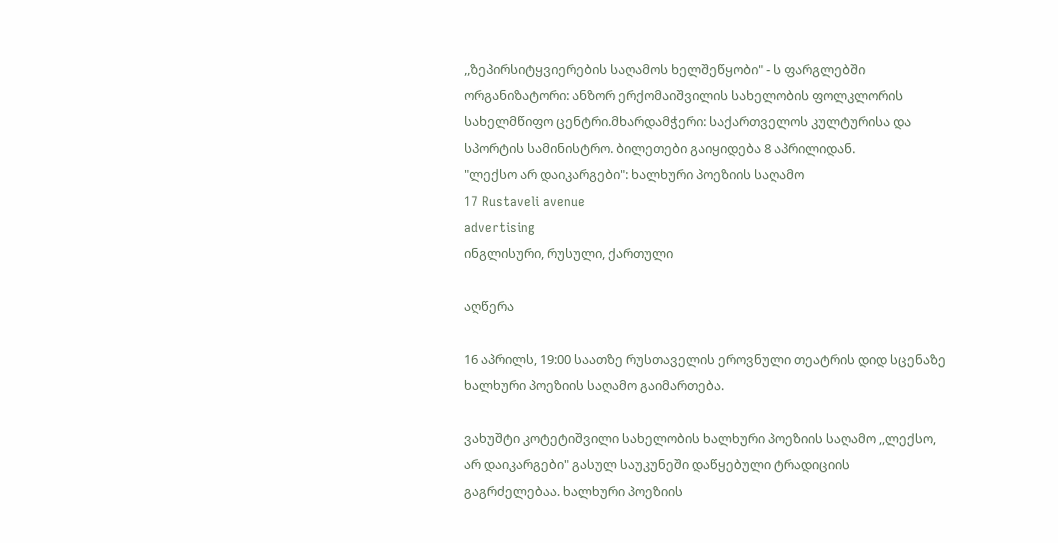,,ზეპირსიტყვიერების საღამოს ხელშეწყობი" - ს ფარგლებში ორგანიზატორი: ანზორ ერქომაიშვილის სახელობის ფოლკლორის სახელმწიფო ცენტრი.მხარდამჭერი: საქართველოს კულტურისა და სპორტის სამინისტრო. ბილეთები გაიყიდება 8 აპრილიდან.
"ლექსო არ დაიკარგები": ხალხური პოეზიის საღამო
17 Rustaveli avenue
advertising
ინგლისური, რუსული, ქართული

აღწერა

16 აპრილს, 19:00 საათზე რუსთაველის ეროვნული თეატრის დიდ სცენაზე ხალხური პოეზიის საღამო გაიმართება.

ვახუშტი კოტეტიშვილი სახელობის ხალხური პოეზიის საღამო ,,ლექსო, არ დაიკარგები" გასულ საუკუნეში დაწყებული ტრადიციის გაგრძელებაა. ხალხური პოეზიის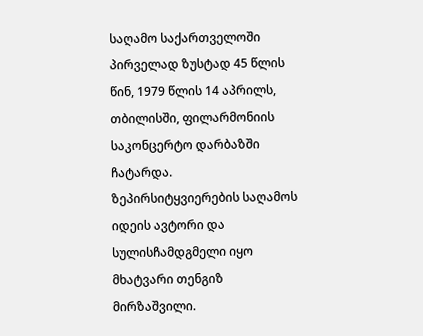საღამო საქართველოში პირველად ზუსტად 45 წლის წინ, 1979 წლის 14 აპრილს, თბილისში, ფილარმონიის საკონცერტო დარბაზში ჩატარდა.
ზეპირსიტყვიერების საღამოს იდეის ავტორი და სულისჩამდგმელი იყო მხატვარი თენგიზ მირზაშვილი.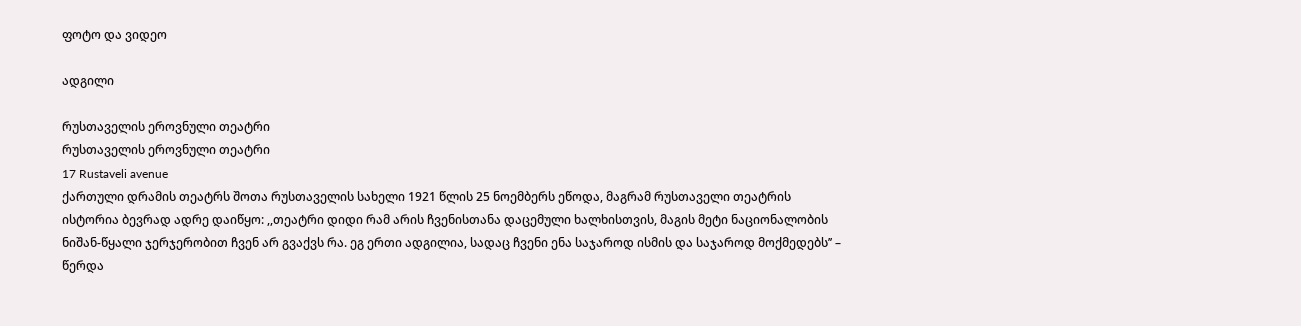ფოტო და ვიდეო

ადგილი

რუსთაველის ეროვნული თეატრი
რუსთაველის ეროვნული თეატრი
17 Rustaveli avenue
ქართული დრამის თეატრს შოთა რუსთაველის სახელი 1921 წლის 25 ნოემბერს ეწოდა, მაგრამ რუსთაველი თეატრის ისტორია ბევრად ადრე დაიწყო: ,,თეატრი დიდი რამ არის ჩვენისთანა დაცემული ხალხისთვის, მაგის მეტი ნაციონალობის ნიშან-წყალი ჯერჯერობით ჩვენ არ გვაქვს რა. ეგ ერთი ადგილია, სადაც ჩვენი ენა საჯაროდ ისმის და საჯაროდ მოქმედებს’’ – წერდა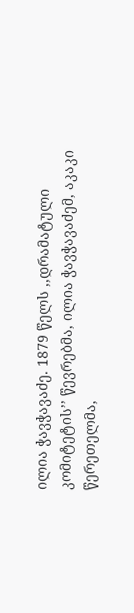ილია ჭავჭავაძე. 1879 წელს ,,დრამატული კომიტეტის’’ წევრებმა, ილია ჭავჭავაძემ, აკაკი წერეთელმა,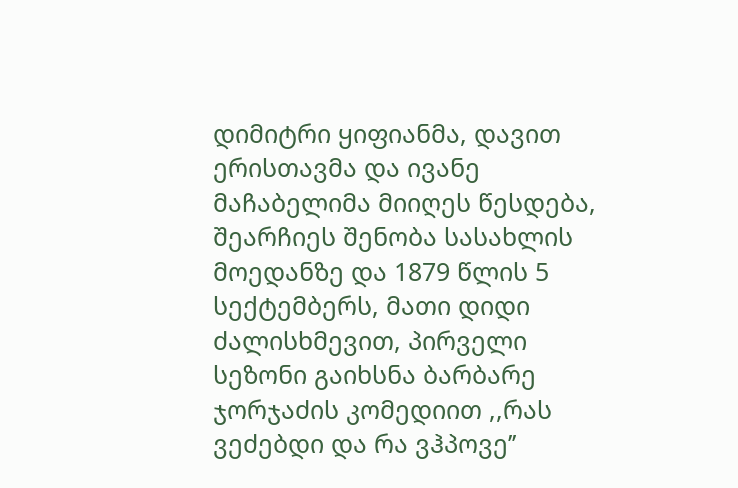დიმიტრი ყიფიანმა, დავით ერისთავმა და ივანე მაჩაბელიმა მიიღეს წესდება, შეარჩიეს შენობა სასახლის მოედანზე და 1879 წლის 5 სექტემბერს, მათი დიდი ძალისხმევით, პირველი სეზონი გაიხსნა ბარბარე ჯორჯაძის კომედიით ,,რას ვეძებდი და რა ვჰპოვე’’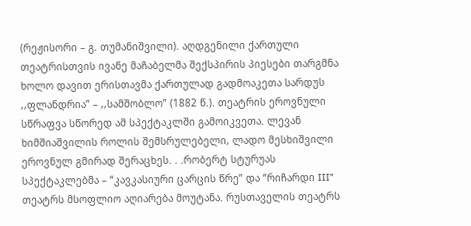(რეჟისორი – გ. თუმანიშვილი). აღდგენილი ქართული თეატრისთვის ივანე მაჩაბელმა შექსპირის პიესები თარგმნა ხოლო დავით ერისთავმა ქართულად გადმოაკეთა სარდუს ,,ფლანდრია” – ,,სამშობლო” (1882 წ.). თეატრის ეროვნული სწრაფვა სწორედ ამ სპექტაკლში გამოიკვეთა. ლევან ხიმშიაშვილის როლის შემსრულებელი, ლადო მესხიშვილი ეროვნულ გმირად შერაცხეს. . .რობერტ სტურუას სპექტაკლებმა – “კავკასიური ცარცის წრე” და “რიჩარდი III” თეატრს მსოფლიო აღიარება მოუტანა. რუსთაველის თეატრს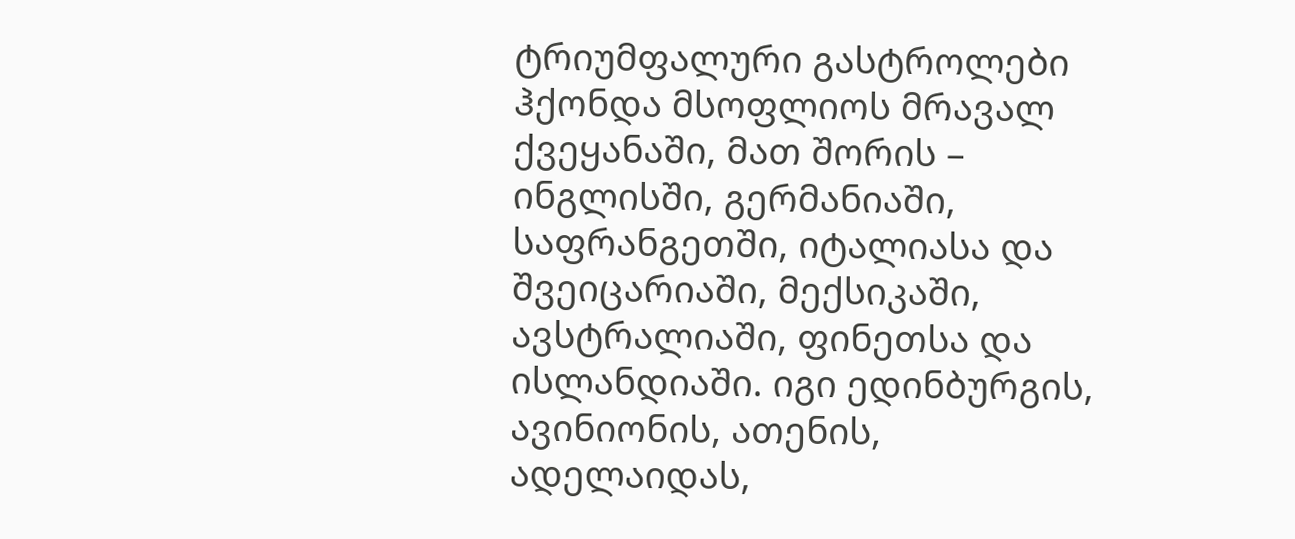ტრიუმფალური გასტროლები ჰქონდა მსოფლიოს მრავალ ქვეყანაში, მათ შორის – ინგლისში, გერმანიაში, საფრანგეთში, იტალიასა და შვეიცარიაში, მექსიკაში, ავსტრალიაში, ფინეთსა და ისლანდიაში. იგი ედინბურგის, ავინიონის, ათენის, ადელაიდას,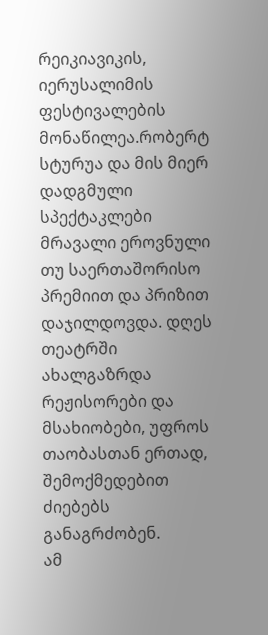რეიკიავიკის, იერუსალიმის ფესტივალების მონაწილეა.რობერტ სტურუა და მის მიერ დადგმული სპექტაკლები მრავალი ეროვნული თუ საერთაშორისო პრემიით და პრიზით დაჯილდოვდა. დღეს თეატრში ახალგაზრდა რეჟისორები და მსახიობები, უფროს თაობასთან ერთად, შემოქმედებით ძიებებს განაგრძობენ.
ამ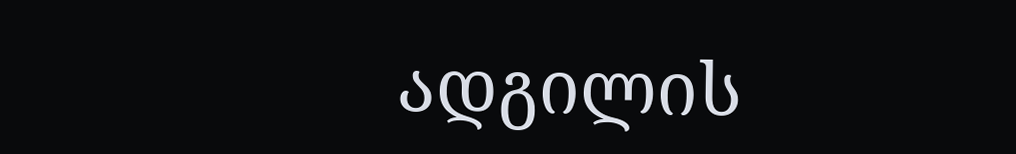ადგილის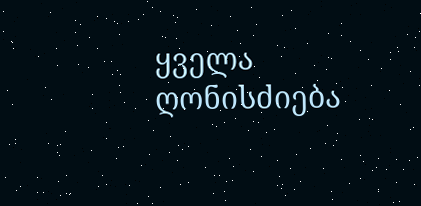ყველა ღონისძიება